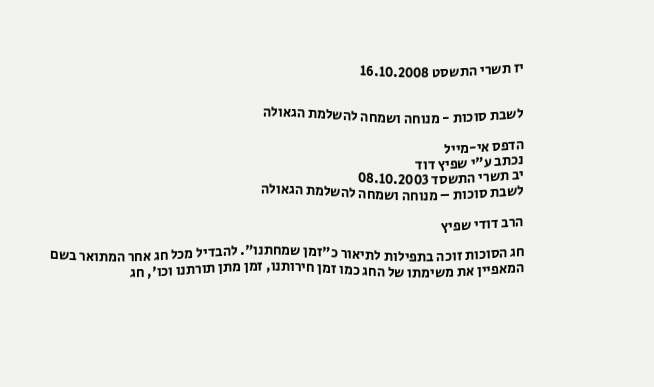יז תשרי התשסט 16.10.2008


לשבת סוכות - מנוחה ושמחה להשלמת הגאולה

הדפס אי-מייל
נכתב ע"י שפיץ דוד
יב תשרי התשסד 08.10.2003
לשבת סוכות – מנוחה ושמחה להשלמת הגאולה

הרב דודי שפיץ

חג הסוכות זוכה בתפילות לתיאור כ"זמן שמחתנו". להבדיל מכל חג אחר המתואר בשם המאפיין את משימתו של החג כמו זמן חירותנו, זמן מתן תורתנו וכו', חג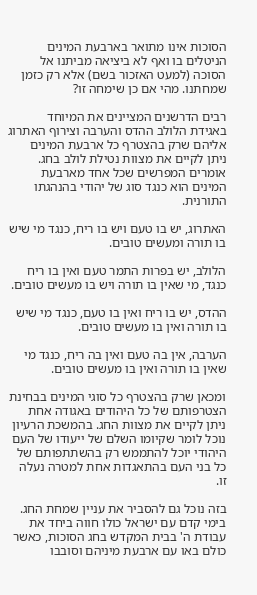הסוכות אינו מתואר בארבעת המינים הניטלים בו ואף לא ביציאה מביתנו אל הסוכה (למעט האזכור בשם) אלא רק כזמן שמחתנו. מהי אם כן שימחה זו?

רבים הדרשנים המציינים את המיוחד באגידת הלולב ההדס והערבה וצירוף האתרוג אליהם שרק בהצטרף כל ארבעת המינים ניתן לקיים את מצוות נטילת לולב בחג. אומרים המפרשים שכל אחד מארבעת המינים הוא כנגד סוג של יהודי בהנהגתו התורנית.

האתרוג, יש בו טעם ויש בו ריח, כנגד מי שיש בו תורה ומעשים טובים.

הלולב, יש בפרות התמר טעם ואין בו ריח כנגד, מי שאין בו תורה ויש בו מעשים טובים.

ההדס, יש בו ריח ואין בו טעם, כנגד מי שיש בו תורה ואין בו מעשים טובים.

הערבה, אין בה טעם ואין בה ריח, כנגד מי שאין בו תורה ואין בו מעשים טובים.

ומכאן שרק בהצטרף כל סוגי המינים בבחינת הצטרפותם של כל היהודים באגודה אחת ניתן לקיים את מצוות החג. בהמשכת הרעיון נוכל לומר שקיומו השלם של ייעודו של העם היהודי יוכל להתממש רק בהשתתפותם של כל בני העם בהתאגדות אחת למטרה נעלה זו.

בזה נוכל גם להסביר את עניין שמחת החג. בימי קדם עם ישראל כולו חווה ביחד את עבודת ה' בבית המקדש בחג הסוכות, כאשר כולם באו עם ארבעת מיניהם וסובבו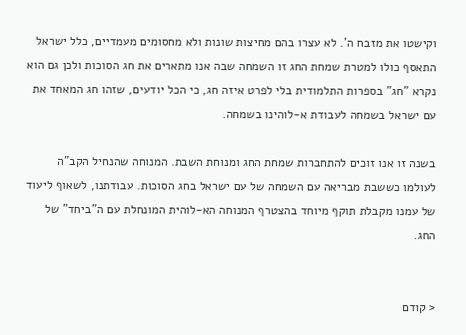וקישטו את מזבח ה'. לא עצרו בהם מחיצות שונות ולא מחסומים מעמדיים, כלל ישראל התאסף כולו למטרת שמחת החג זו השמחה שבה אנו מתארים את חג הסוכות ולכן גם הוא נקרא "חג" בספרות התלמודית בלי לפרט איזה חג, כי הכל יודעים, שזהו חג המאחד את עם ישראל בשמחה לעבודת א-לוהינו בשמחה.

בשנה זו אנו זוכים להתחברות שמחת החג ומנוחת השבת. המנוחה שהנחיל הקב"ה לעולמו כששבת מבריאה עם השמחה של עם ישראל בחג הסוכות. עבודתנו, לשאוף ליעוד של עמנו מקבלת תוקף מיוחד בהצטרף המנוחה הא-לוהית המונחלת עם ה"ביחד" של החג.


< קודם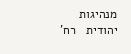מנהיגות יהודית   רח'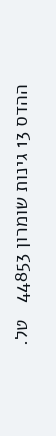ההדס 13 גינות שומרון 44853   טל.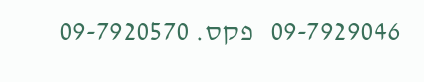09-7929046   פקס. 09-7920570